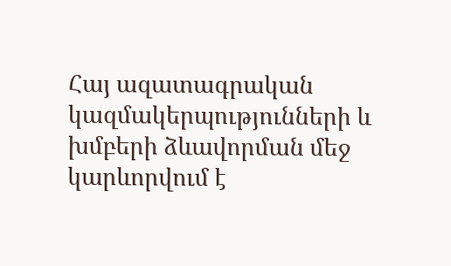Հայ ազատագրական կազմակերպությունների և խմբերի ձևավորման մեջ կարևորվում է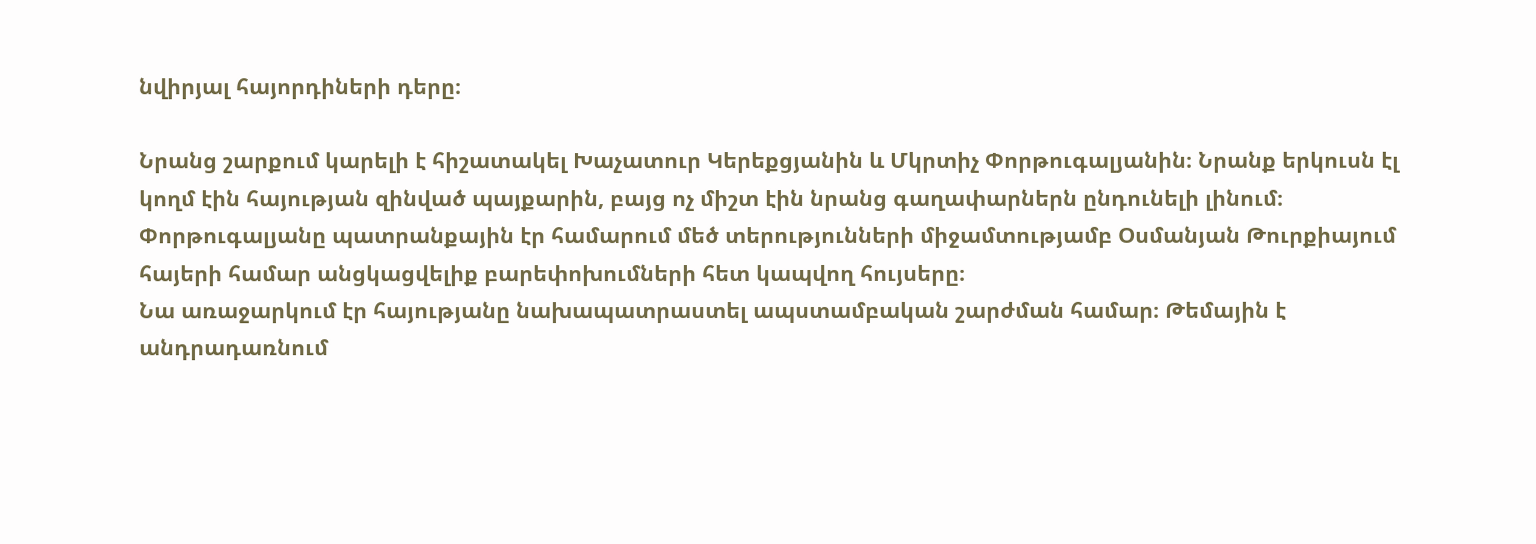նվիրյալ հայորդիների դերը։

Նրանց շարքում կարելի է հիշատակել Խաչատուր Կերեքցյանին և Մկրտիչ Փորթուգալյանին։ Նրանք երկուսն էլ կողմ էին հայության զինված պայքարին, բայց ոչ միշտ էին նրանց գաղափարներն ընդունելի լինում։
Փորթուգալյանը պատրանքային էր համարում մեծ տերությունների միջամտությամբ Օսմանյան Թուրքիայում հայերի համար անցկացվելիք բարեփոխումների հետ կապվող հույսերը։
Նա առաջարկում էր հայությանը նախապատրաստել ապստամբական շարժման համար։ Թեմային է անդրադառնում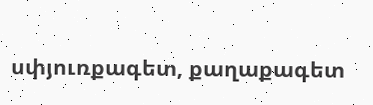սփյուռքագետ, քաղաքագետ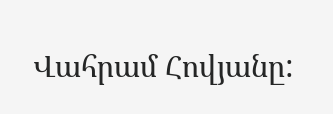Վահրամ Հովյանը: